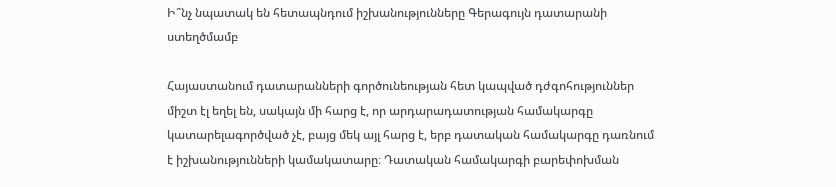Ի՞նչ նպատակ են հետապնդում իշխանությունները Գերագույն դատարանի ստեղծմամբ

Հայաստանում դատարանների գործունեության հետ կապված դժգոհություններ միշտ էլ եղել են, սակայն մի հարց է, որ արդարադատության համակարգը կատարելագործված չէ, բայց մեկ այլ հարց է, երբ դատական համակարգը դառնում է իշխանությունների կամակատարը։ Դատական համակարգի բարեփոխման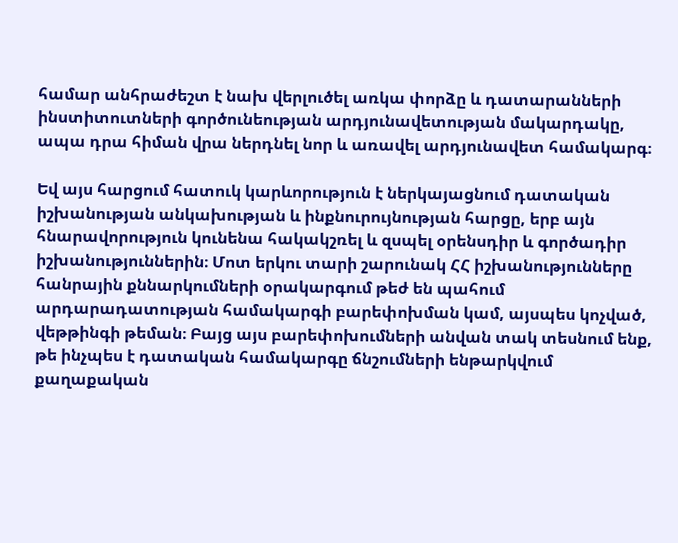համար անհրաժեշտ է նախ վերլուծել առկա փորձը և դատարանների ինստիտուտների գործունեության արդյունավետության մակարդակը, ապա դրա հիման վրա ներդնել նոր և առավել արդյունավետ համակարգ։

Եվ այս հարցում հատուկ կարևորություն է ներկայացնում դատական իշխանության անկախության և ինքնուրույնության հարցը, երբ այն հնարավորություն կունենա հակակշռել և զսպել օրենսդիր և գործադիր իշխանություններին։ Մոտ երկու տարի շարունակ ՀՀ իշխանությունները հանրային քննարկումների օրակարգում թեժ են պահում արդարադատության համակարգի բարեփոխման կամ, այսպես կոչված, վեթթինգի թեման։ Բայց այս բարեփոխումների անվան տակ տեսնում ենք, թե ինչպես է դատական համակարգը ճնշումների ենթարկվում քաղաքական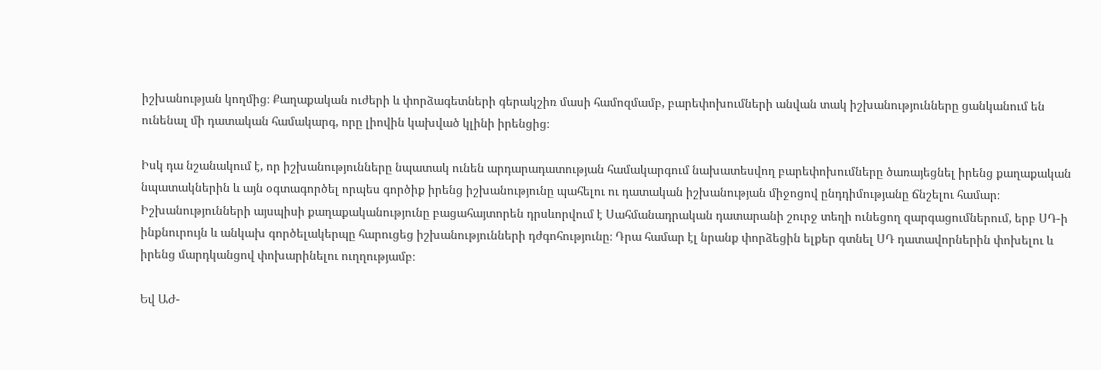իշխանության կողմից։ Քաղաքական ուժերի և փորձագետների գերակշիռ մասի համոզմամբ, բարեփոխումների անվան տակ իշխանությունները ցանկանում են ունենալ մի դատական համակարգ, որը լիովին կախված կլինի իրենցից։

Իսկ դա նշանակում է, որ իշխանությունները նպատակ ունեն արդարադատության համակարգում նախատեսվող բարեփոխումները ծառայեցնել իրենց քաղաքական նպատակներին և այն օգտագործել որպես գործիք իրենց իշխանությունը պահելու ու դատական իշխանության միջոցով ընդդիմությանը ճնշելու համար։ Իշխանությունների այսպիսի քաղաքականությունը բացահայտորեն դրսևորվում է Սահմանադրական դատարանի շուրջ տեղի ունեցող զարգացումներում, երբ ՍԴ-ի ինքնուրույն և անկախ գործելակերպը հարուցեց իշխանությունների դժգոհությունը։ Դրա համար էլ նրանք փորձեցին ելքեր գտնել ՍԴ դատավորներին փոխելու և իրենց մարդկանցով փոխարինելու ուղղությամբ։

Եվ ԱԺ-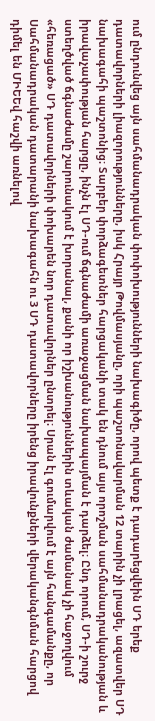ում ընդունվեց այն սահմանադրական փոփոխությունների նախագիծը, որով պետք է դադարեցվեին ՍԴ երեք դատավորների լիազորությունները, իսկ Հրայր Թովմասյանը, որի պաշտոնավարման 12 տարին չի լրացել, ազատվեր ՍԴ նախագահի պաշտոնից։ Տարբեր փորձագետներ հարցականի տակ են դնում այս որոշման սահմանադրականության և իրավաչափության հարցը, ինչն էլ ՍԴ-ում ճգնաժամի առաջացման նախապայման է դարձել։ Ընդ որում, ՍԴ-ի շուրջ ստեղծված ճգնաժամը շարունակում է խորանալ, քանի որ իշխանություններին տևական ժամանակ չի հաջողվում «հեռացած» ՍԴ դատավորների փոխարեն նոր դատավորներ ընտրել։ Սրան էլ գումարվում է այն հանգամանքը, որ Սահմանադրական դատարանի նախագահն ու 3 ՍԴ դատավորները իրենց իրավունքների վերականգնման հարցով դիմել են ՄԻԵԵվ հաշվի առնելով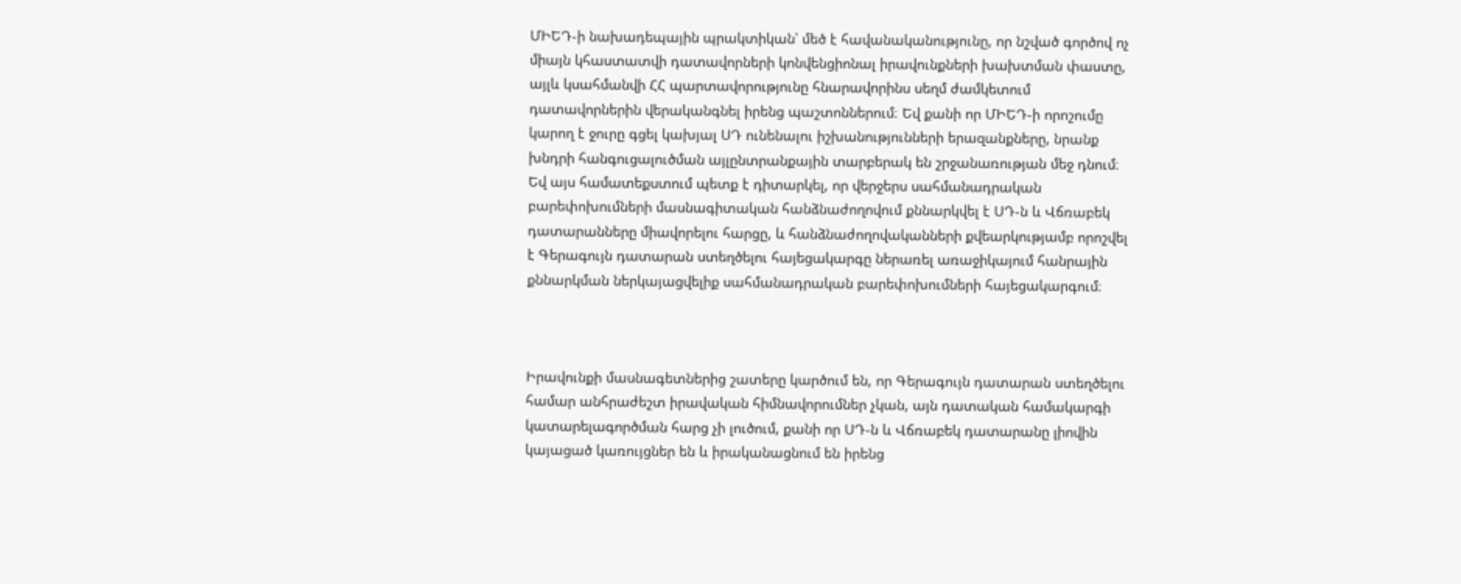ՄԻԵԴ-ի նախադեպային պրակտիկան՝ մեծ է հավանականությունը, որ նշված գործով ոչ միայն կհաստատվի դատավորների կոնվենցիոնալ իրավունքների խախտման փաստը, այլև կսահմանվի ՀՀ պարտավորությունը հնարավորինս սեղմ ժամկետում դատավորներին վերականգնել իրենց պաշտոններում։ Եվ քանի որ ՄԻԵԴ-ի որոշումը կարող է ջուրը գցել կախյալ ՍԴ ունենալու իշխանությունների երազանքները, նրանք խնդրի հանգուցալուծման այլընտրանքային տարբերակ են շրջանառության մեջ դնում։ Եվ այս համատեքստում պետք է դիտարկել, որ վերջերս սահմանադրական բարեփոխումների մասնագիտական հանձնաժողովում քննարկվել է ՍԴ-ն և Վճռաբեկ դատարանները միավորելու հարցը, և հանձնաժողովականների քվեարկությամբ որոշվել է Գերագույն դատարան ստեղծելու հայեցակարգը ներառել առաջիկայում հանրային քննարկման ներկայացվելիք սահմանադրական բարեփոխումների հայեցակարգում։



Իրավունքի մասնագետներից շատերը կարծում են, որ Գերագույն դատարան ստեղծելու համար անհրաժեշտ իրավական հիմնավորումներ չկան, այն դատական համակարգի կատարելագործման հարց չի լուծում, քանի որ ՍԴ-ն և Վճռաբեկ դատարանը լիովին կայացած կառույցներ են և իրականացնում են իրենց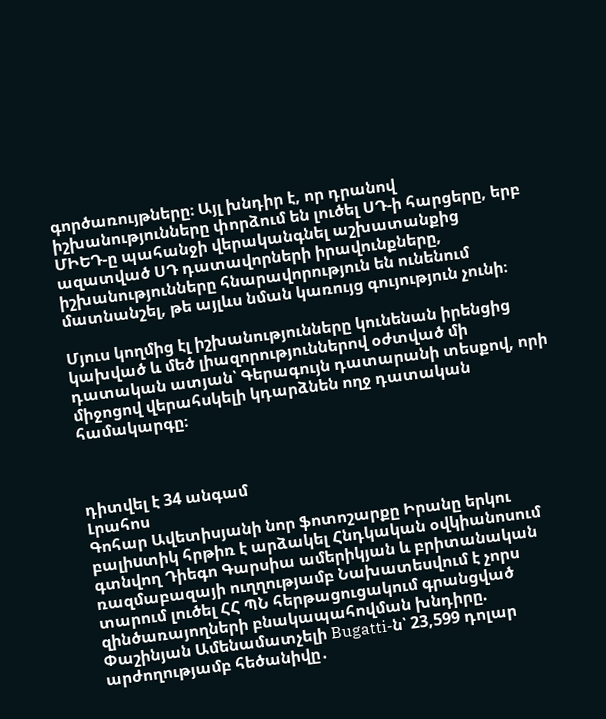գործառույթները։ Այլ խնդիր է, որ դրանով իշխանությունները փորձում են լուծել ՍԴ-ի հարցերը, երբ ՄԻԵԴ-ը պահանջի վերականգնել աշխատանքից ազատված ՍԴ դատավորների իրավունքները, իշխանությունները հնարավորություն են ունենում մատնանշել, թե այլևս նման կառույց գույություն չունի։

Մյուս կողմից էլ իշխանությունները կունենան իրենցից կախված և մեծ լիազորություններով օժտված մի դատական ատյան՝ Գերագույն դատարանի տեսքով, որի միջոցով վերահսկելի կդարձնեն ողջ դատական համակարգը։



դիտվել է 34 անգամ
Լրահոս
Գոհար Ավետիսյանի նոր ֆոտոշարքը Իրանը երկու բալիuտիկ հրթիռ է արձակել Հնդկական օվկիանոսում գտնվող Դիեգո Գարսիա ամերիկյան և բրիտանական ռազմաբազայի ուղղությամբ Նախատեսվում է չորս տարում լուծել ՀՀ ՊՆ հերթացուցակում գրանցված զինծառայողների բնակապահովման խնդիրը. Փաշինյան Ամենամատչելի Bugatti-ն՝ 23,599 դոլար արժողությամբ հեծանիվը․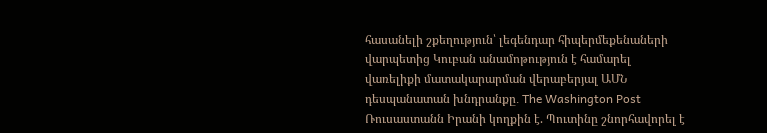հասանելի շքեղություն՝ լեգենդար հիպերմեքենաների վարպետից Կուբան անամոթություն է համարել վառելիքի մատակարարման վերաբերյալ ԱՄՆ դեսպանատան խնդրանքը․ The Washington Post Ռուսաստանն Իրանի կողքին է. Պուտինը շնորհավորել է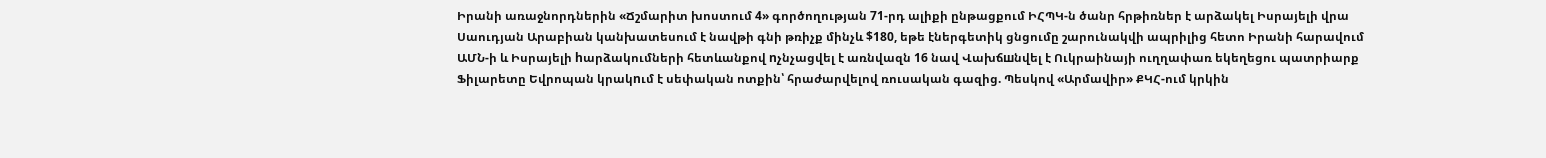Իրանի առաջնորդներին «Ճշմարիտ խոստում 4» գործողության 71-րդ ալիքի ընթացքում ԻՀՊԿ-ն ծանր հրթիռներ է արձակել Իսրայելի վրա Սաուդյան Արաբիան կանխատեսում է նավթի գնի թռիչք մինչև $180, եթե էներգետիկ ցնցումը շարունակվի ապրիլից հետո Իրանի հարավում ԱՄՆ-ի և Իսրայելի hարձակումների հետևանքով nչնչացվել է առնվազն 16 նավ Վախճшնվել է Ուկրաինայի ուղղափառ եկեղեցու պատրիարք Ֆիլարետը Եվրոպան կրակnւմ է սեփական ոտքին՝ հրաժարվելով ռուսական գազից. Պեսկով «Արմավիր» ՔԿՀ-ում կրկին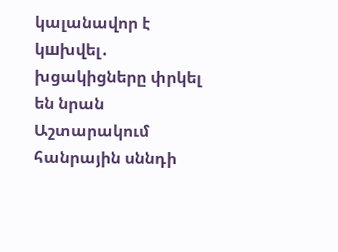կալանավոր է կшխվել․ խցակիցները փրկել են նրան Աշտարակում հանրային սննդի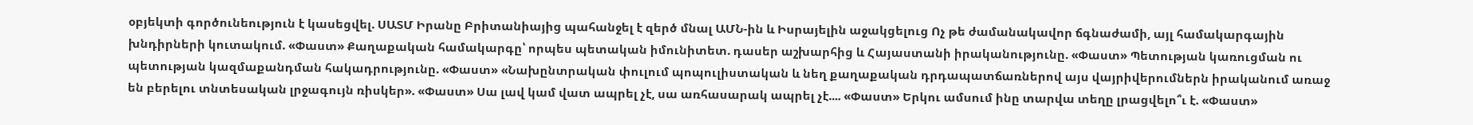օբյեկտի գործունեություն է կասեցվել. ՍԱՏՄ Իրանը Բրիտանիայից պահանջել է զերծ մնալ ԱՄՆ-ին և Իսրայելին աջակցելուց Ոչ թե ժամանակավոր ճգնաժամի, այլ համակարգային խնդիրների կուտակում. «Փաստ» Քաղաքական համակարգը՝ որպես պետական իմունիտետ. դասեր աշխարհից և Հայաստանի իրականությունը. «Փաստ» Պետության կառուցման ու պետության կազմաքանդման հակադրությունը. «Փաստ» «Նախընտրական փուլում պոպուլիստական և նեղ քաղաքական դրդապատճառներով այս վայրիվերումներն իրականում առաջ են բերելու տնտեսական լրջագույն ռիսկեր». «Փաստ» Սա լավ կամ վատ ապրել չէ, սա առհասարակ ապրել չէ.... «Փաստ» Երկու ամսում ինը տարվա տեղը լրացվելո՞ւ է. «Փաստ»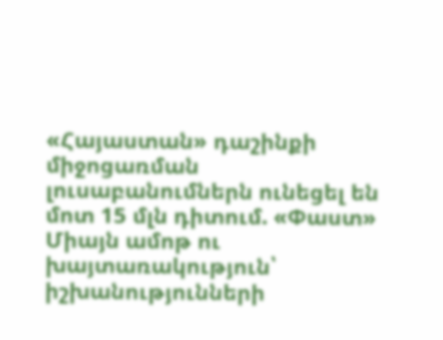«Հայաստան» դաշինքի միջոցառման լուսաբանումներն ունեցել են մոտ 15 մլն դիտում. «Փաստ» Միայն ամոթ ու խայտառակություն՝ իշխանությունների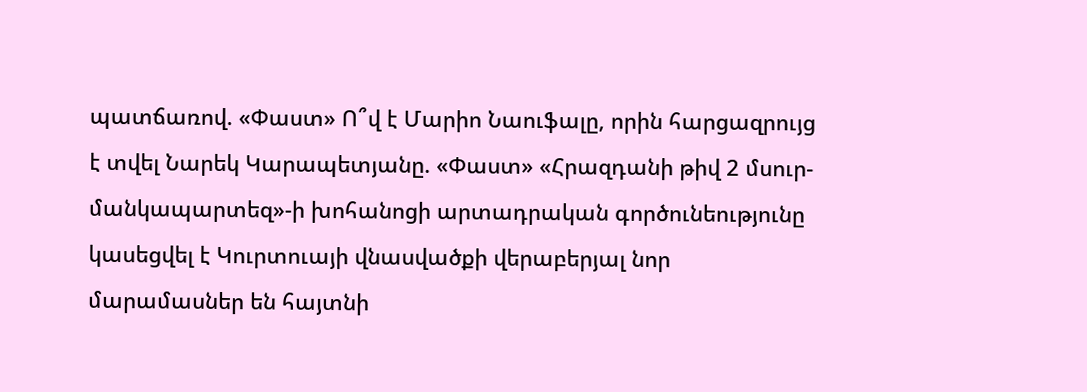պատճառով. «Փաստ» Ո՞վ է Մարիո Նաուֆալը, որին հարցազրույց է տվել Նարեկ Կարապետյանը. «Փաստ» «Հրազդանի թիվ 2 մսուր-մանկապարտեզ»-ի խոհանոցի արտադրական գործունեությունը կասեցվել է Կուրտուայի վնասվածքի վերաբերյալ նոր մարամասներ են հայտնի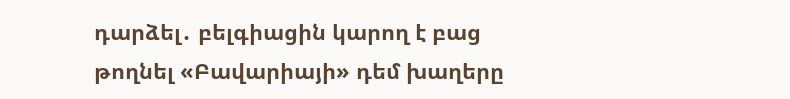դարձել․ բելգիացին կարող է բաց թողնել «Բավարիայի» դեմ խաղերը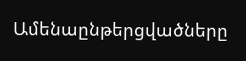Ամենաընթերցվածները